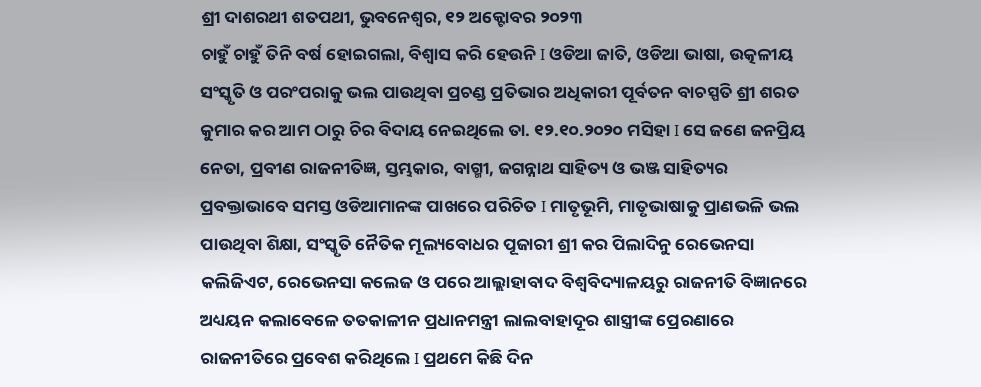ଶ୍ରୀ ଦାଶରଥୀ ଶତପଥୀ, ଭୁବନେଶ୍ଵର, ୧୨ ଅକ୍ଟୋବର ୨୦୨୩
ଚାହୁଁ ଚାହୁଁ ତିନି ବର୍ଷ ହୋଇଗଲା, ବିଶ୍ୱାସ କରି ହେଉନି I ଓଡିଆ ଜାତି, ଓଡିଆ ଭାଷା, ଉତ୍କଳୀୟ ସଂସ୍କୃତି ଓ ପରଂପରାକୁ ଭଲ ପାଉଥିବା ପ୍ରଚଣ୍ଡ ପ୍ରତିଭାର ଅଧିକାରୀ ପୂର୍ବତନ ବାଚସ୍ପତି ଶ୍ରୀ ଶରତ କୁମାର କର ଆମ ଠାରୁ ଚିର ବିଦାୟ ନେଇଥିଲେ ତା. ୧୨.୧୦.୨୦୨୦ ମସିହା I ସେ ଜଣେ ଜନପ୍ରିୟ ନେତା, ପ୍ରବୀଣ ରାଜନୀତିଜ୍ଞ, ସ୍ତମ୍ଭକାର, ବାଗ୍ମୀ, ଜଗନ୍ନାଥ ସାହିତ୍ୟ ଓ ଭଞ୍ଜ ସାହିତ୍ୟର ପ୍ରବକ୍ତାଭାବେ ସମସ୍ତ ଓଡିଆମାନଙ୍କ ପାଖରେ ପରିଚିତ I ମାତୃଭୂମି, ମାତୃଭାଷାକୁ ପ୍ରାଣଭଳି ଭଲ ପାଉଥିବା ଶିକ୍ଷା, ସଂସ୍କୃତି ନୈତିକ ମୂଲ୍ୟବୋଧର ପୂଜାରୀ ଶ୍ରୀ କର ପିଲାଦିନୁ ରେଭେନସା କଲିଜିଏଟ, ରେଭେନସା କଲେଜ ଓ ପରେ ଆଲ୍ଲାହାବାଦ ବିଶ୍ୱବିଦ୍ୟାଳୟରୁ ରାଜନୀତି ବିଜ୍ଞାନରେ ଅଧ୍ୟୟନ କଲାବେଳେ ତତକାଳୀନ ପ୍ରଧାନମନ୍ତ୍ରୀ ଲାଲବାହାଦୂର ଶାସ୍ତ୍ରୀଙ୍କ ପ୍ରେରଣାରେ ରାଜନୀତିରେ ପ୍ରବେଶ କରିଥିଲେ I ପ୍ରଥମେ କିଛି ଦିନ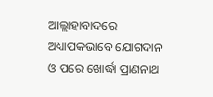ଆଲ୍ଲାହାବାଦରେ ଅଧ୍ୟାପକଭାବେ ଯୋଗଦାନ ଓ ପରେ ଖୋର୍ଦ୍ଧା ପ୍ରାଣନାଥ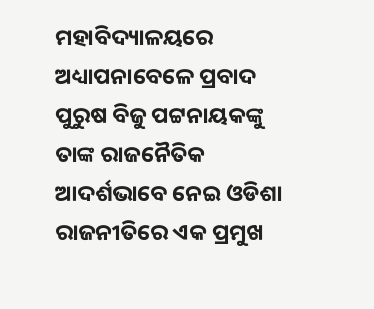ମହାବିଦ୍ୟାଳୟରେ ଅଧ୍ୟାପନାବେଳେ ପ୍ରବାଦ ପୁରୁଷ ବିଜୁ ପଟ୍ଟନାୟକଙ୍କୁ ତାଙ୍କ ରାଜନୈତିକ ଆଦର୍ଶଭାବେ ନେଇ ଓଡିଶା ରାଜନୀତିରେ ଏକ ପ୍ରମୁଖ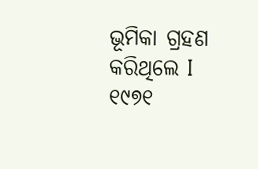ଭୂମିକା ଗ୍ରହଣ କରିଥିଲେ I
୧୯୭୧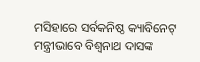ମସିହାରେ ସର୍ବକନିଷ୍ଠ କ୍ୟାବିନେଟ୍ ମନ୍ତ୍ରୀଭାବେ ବିଶ୍ୱନାଥ ଦାସଙ୍କ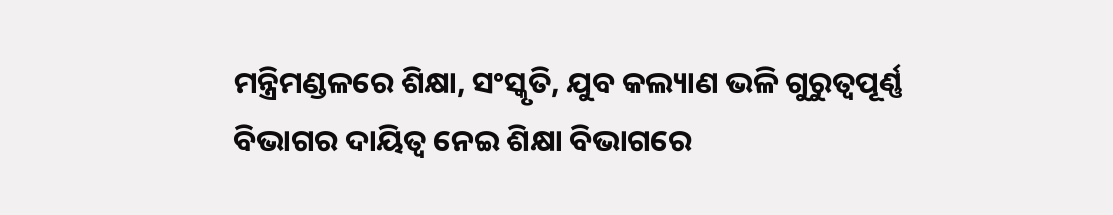ମନ୍ତ୍ରିମଣ୍ଡଳରେ ଶିକ୍ଷା, ସଂସ୍କୃତି, ଯୁବ କଲ୍ୟାଣ ଭଳି ଗୁରୁତ୍ୱପୂର୍ଣ୍ଣ ବିଭାଗର ଦାୟିତ୍ୱ ନେଇ ଶିକ୍ଷା ବିଭାଗରେ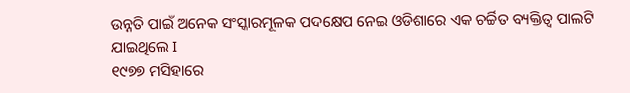ଉନ୍ନତି ପାଇଁ ଅନେକ ସଂସ୍କାରମୂଳକ ପଦକ୍ଷେପ ନେଇ ଓଡିଶାରେ ଏକ ଚର୍ଚ୍ଚିତ ବ୍ୟକ୍ତିତ୍ୱ ପାଲଟି ଯାଇଥିଲେ I
୧୯୭୭ ମସିହାରେ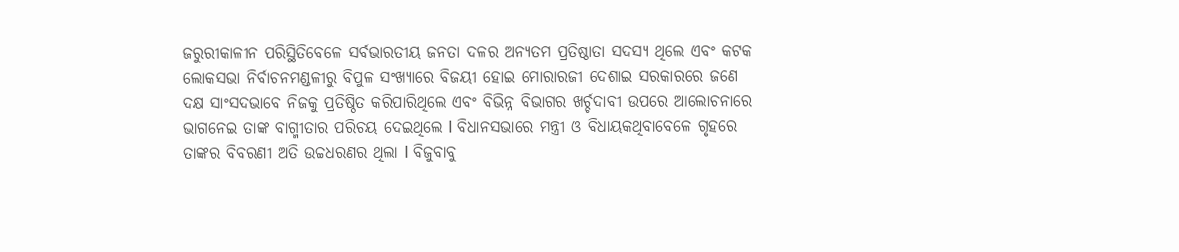ଜରୁରୀକାଳୀନ ପରିସ୍ଥିତିବେଳେ ସର୍ବଭାରତୀୟ ଜନତା ଦଳର ଅନ୍ୟତମ ପ୍ରତିଷ୍ଠାତା ସଦସ୍ୟ ଥିଲେ ଏବଂ କଟକ ଲୋକସଭା ନିର୍ବାଚନମଣ୍ଡଳୀରୁ ବିପୁଳ ସଂଖ୍ୟାରେ ବିଜୟୀ ହୋଇ ମୋରାରଜୀ ଦେଶାଇ ସରକାରରେ ଜଣେ ଦକ୍ଷ ସାଂସଦଭାବେ ନିଜକୁ ପ୍ରତିଷ୍ଠିତ କରିପାରିଥିଲେ ଏବଂ ବିଭିନ୍ନ ବିଭାଗର ଖର୍ଚ୍ଚଦାବୀ ଉପରେ ଆଲୋଚନାରେ ଭାଗନେଇ ତାଙ୍କ ବାଗ୍ମୀତାର ପରିଚୟ ଦେଇଥିଲେ I ବିଧାନସଭାରେ ମନ୍ତ୍ରୀ ଓ ବିଧାୟକଥିବାବେଳେ ଗୃହରେ ତାଙ୍କର ବିବରଣୀ ଅତି ଉଚ୍ଚଧରଣର ଥିଲା I ବିଜୁବାବୁ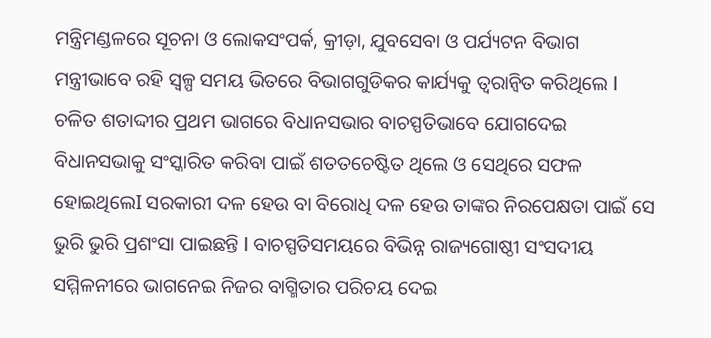ମନ୍ତ୍ରିମଣ୍ଡଳରେ ସୂଚନା ଓ ଲୋକସଂପର୍କ, କ୍ରୀଡ଼ା, ଯୁବସେବା ଓ ପର୍ଯ୍ୟଟନ ବିଭାଗ ମନ୍ତ୍ରୀଭାବେ ରହି ସ୍ୱଳ୍ପ ସମୟ ଭିତରେ ବିଭାଗଗୁଡିକର କାର୍ଯ୍ୟକୁ ତ୍ୱରାନ୍ୱିତ କରିଥିଲେ I
ଚଳିତ ଶତାଦ୍ଦୀର ପ୍ରଥମ ଭାଗରେ ବିଧାନସଭାର ବାଚସ୍ପତିଭାବେ ଯୋଗଦେଇ ବିଧାନସଭାକୁ ସଂସ୍କାରିତ କରିବା ପାଇଁ ଶତତଚେଷ୍ଟିତ ଥିଲେ ଓ ସେଥିରେ ସଫଳ ହୋଇଥିଲେI ସରକାରୀ ଦଳ ହେଉ ବା ବିରୋଧି ଦଳ ହେଉ ତାଙ୍କର ନିରପେକ୍ଷତା ପାଇଁ ସେ ଭୁରି ଭୁରି ପ୍ରଶଂସା ପାଇଛନ୍ତି I ବାଚସ୍ପତିସମୟରେ ବିଭିନ୍ନ ରାଜ୍ୟଗୋଷ୍ଠୀ ସଂସଦୀୟ ସମ୍ମିଳନୀରେ ଭାଗନେଇ ନିଜର ବାଗ୍ମିତାର ପରିଚୟ ଦେଇ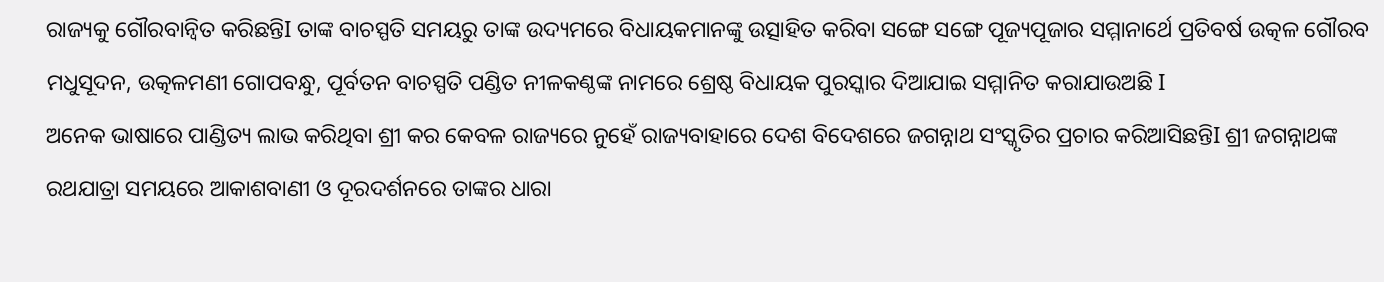ରାଜ୍ୟକୁ ଗୌରବାନ୍ୱିତ କରିଛନ୍ତିI ତାଙ୍କ ବାଚସ୍ପତି ସମୟରୁ ତାଙ୍କ ଉଦ୍ୟମରେ ବିଧାୟକମାନଙ୍କୁ ଉତ୍ସାହିତ କରିବା ସଙ୍ଗେ ସଙ୍ଗେ ପୂଜ୍ୟପୂଜାର ସମ୍ମାନାର୍ଥେ ପ୍ରତିବର୍ଷ ଉତ୍କଳ ଗୌରବ ମଧୁସୂଦନ, ଉତ୍କଳମଣୀ ଗୋପବନ୍ଧୁ, ପୂର୍ବତନ ବାଚସ୍ପତି ପଣ୍ଡିତ ନୀଳକଣ୍ଠଙ୍କ ନାମରେ ଶ୍ରେଷ୍ଠ ବିଧାୟକ ପୁରସ୍କାର ଦିଆଯାଇ ସମ୍ମାନିତ କରାଯାଉଅଛି I
ଅନେକ ଭାଷାରେ ପାଣ୍ଡିତ୍ୟ ଲାଭ କରିଥିବା ଶ୍ରୀ କର କେବଳ ରାଜ୍ୟରେ ନୁହେଁ ରାଜ୍ୟବାହାରେ ଦେଶ ବିଦେଶରେ ଜଗନ୍ନାଥ ସଂସ୍କୃତିର ପ୍ରଚାର କରିଆସିଛନ୍ତିI ଶ୍ରୀ ଜଗନ୍ନାଥଙ୍କ ରଥଯାତ୍ରା ସମୟରେ ଆକାଶବାଣୀ ଓ ଦୂରଦର୍ଶନରେ ତାଙ୍କର ଧାରା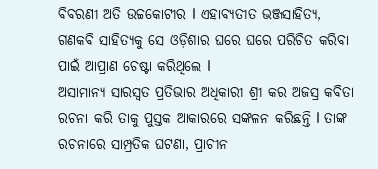ବିବରଣୀ ଅତି ଉଚ୍ଚକୋଟୀର I ଏହାବ୍ୟତୀତ ଭଞ୍ଜସାହିତ୍ୟ, ଗଣକବି ସାହିତ୍ୟକୁ ସେ ଓଡ଼ିଶାର ଘରେ ଘରେ ପରିଚିତ କରିବା ପାଇଁ ଆପ୍ରାଣ ଚେଷ୍ଟା କରିଥିଲେ I
ଅସାମାନ୍ୟ ସାରସ୍ୱତ ପ୍ରତିଭାର ଅଧିକାରୀ ଶ୍ରୀ କର ଅଜସ୍ର କବିତା ରଚନା କରି ତାକୁ ପୁସ୍ତକ ଆକାରରେ ସଙ୍କଳନ କରିଛନ୍ତି I ତାଙ୍କ ରଚନାରେ ସାମ୍ପ୍ରତିକ ଘଟଣା, ପ୍ରାଚୀନ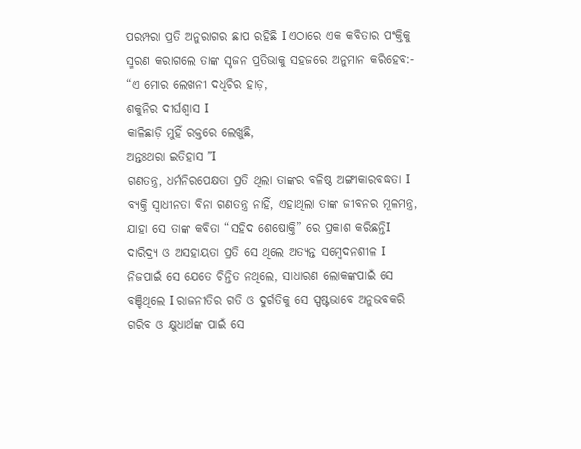ପରମ୍ପରା ପ୍ରତି ଅନୁରାଗର ଛାପ ରହିଛି I ଏଠାରେ ଏକ କବିତାର ପଂକ୍ତିକୁ ସ୍ମରଣ କରାଗଲେ ତାଙ୍କ ସୃଜନ ପ୍ରତିଭାକୁ ସହଜରେ ଅନୁମାନ କରିହେବ:-
“ଏ ମୋର ଲେଖନୀ ଦଧିଚିର ହାଡ଼,
ଶକୁନିର ଦୀର୍ଘଶ୍ୱାସ I
କାଳିଛାଡ଼ି ମୁହିଁ ରକ୍ତରେ ଲେଖୁଛି,
ଅନ୍ତଃଥରା ଇତିହାସ ”I
ଗଣତନ୍ତ୍ର, ଧର୍ମନିରପେକ୍ଷତା ପ୍ରତି ଥିଲା ତାଙ୍କର ବଳିଷ୍ଠ ଅଙ୍ଗୀକାରବଦ୍ଧତା I ବ୍ୟକ୍ତି ସ୍ୱାଧୀନତା ବିନା ଗଣତନ୍ତ୍ର ନାହିଁ, ଏହାଥିଲା ତାଙ୍କ ଜୀବନର ମୂଳମନ୍ତ୍ର, ଯାହା ସେ ତାଙ୍କ କବିତା “ସହିଦ ଶେଷୋକ୍ତି” ରେ ପ୍ରକାଶ କରିଛନ୍ତିI
ଦାରିଦ୍ର୍ୟ ଓ ଅସହାୟତା ପ୍ରତି ସେ ଥିଲେ ଅତ୍ୟନ୍ତ ସମ୍ୱେଦନଶୀଳ I ନିଜପାଇଁ ସେ ଯେତେ ଚିନ୍ତିତ ନଥିଲେ, ସାଧାରଣ ଲୋକଙ୍କପାଇଁ ସେ ବଞ୍ଚିଥିଲେ I ରାଜନୀତିର ଗତି ଓ ଦୁର୍ଗତିକୁ ସେ ସ୍ପଷ୍ଟଭାବେ ଅନୁଭବକରି ଗରିବ ଓ କ୍ଷୁଧାର୍ଥଙ୍କ ପାଇଁ ସେ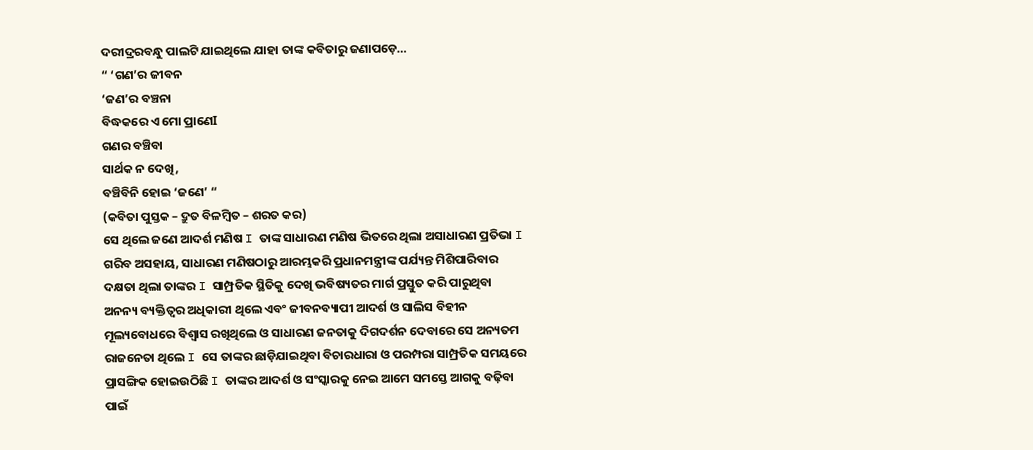ଦରୀଦ୍ରରବନ୍ଧୁ ପାଲଟି ଯାଇଥିଲେ ଯାହା ତାଙ୍କ କବିତାରୁ ଜଣାପଡ଼େ…
“ ‘ଗଣ’ର ଜୀବନ
‘ଜଣ’ର ବଞ୍ଚନା
ବିଦ୍ଧକରେ ଏ ମୋ ପ୍ରାଣେI
ଗଣର ବଞ୍ଚିବା
ସାର୍ଥକ ନ ଦେଖି,
ବଞ୍ଚିବିନି ହୋଇ ‘ଜଣେ’ “
(କବିତା ପୁସ୍ତକ – ଦ୍ରୁତ ବିଳମ୍ୱିତ – ଶରତ କର)
ସେ ଥିଲେ ଜଣେ ଆଦର୍ଶ ମଣିଷ I ତାଙ୍କ ସାଧାରଣ ମଣିଷ ଭିତରେ ଥିଲା ଅସାଧାରଣ ପ୍ରତିଭା I ଗରିବ ଅସହାୟ, ସାଧାରଣ ମଣିଷଠାରୁ ଆରମ୍ଭକରି ପ୍ରଧାନମନ୍ତ୍ରୀଙ୍କ ପର୍ଯ୍ୟନ୍ତ ମିଶିପାରିବାର ଦକ୍ଷତା ଥିଲା ତାଙ୍କର I ସାମ୍ପ୍ରତିକ ସ୍ଥିତିକୁ ଦେଖି ଭବିଷ୍ୟତର ମାର୍ଗ ପ୍ରସ୍ତୁତ କରି ପାରୁଥିବା ଅନନ୍ୟ ବ୍ୟକ୍ତିତ୍ୱର ଅଧିକାରୀ ଥିଲେ ଏବଂ ଜୀବନବ୍ୟାପୀ ଆଦର୍ଶ ଓ ସାଲିସ ବିହୀନ ମୂଲ୍ୟବୋଧରେ ବିଶ୍ୱାସ ରଖିଥିଲେ ଓ ସାଧାରଣ ଜନତାକୁ ଦିଗଦର୍ଶନ ଦେବାରେ ସେ ଅନ୍ୟତମ ରାଜନେତା ଥିଲେ I ସେ ତାଙ୍କର ଛାଡ଼ିଯାଇଥିବା ବିଚାରଧାରା ଓ ପରମ୍ପରା ସାମ୍ପ୍ରତିକ ସମୟରେ ପ୍ରାସଙ୍ଗିକ ହୋଇଉଠିଛି I ତାଙ୍କର ଆଦର୍ଶ ଓ ସଂସ୍କାରକୁ ନେଇ ଆମେ ସମସ୍ତେ ଆଗକୁ ବଢ଼ିବା ପାଇଁ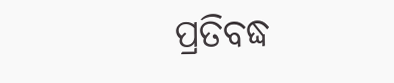ପ୍ରତିବଦ୍ଧ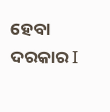ହେବା ଦରକାର I